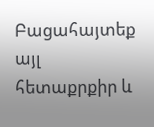Բացահայտեք այլ հետաքրքիր և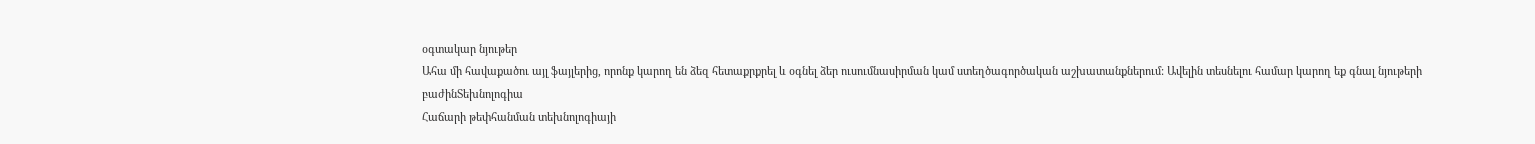օգտակար նյութեր
Ահա մի հավաքածու այլ ֆայլերից, որոնք կարող են ձեզ հետաքրքրել և օգնել ձեր ուսումնասիրման կամ ստեղծագործական աշխատանքներում: Ավելին տեսնելու համար կարող եք գնալ նյութերի բաժինՏեխնոլոգիա
Հաճարի թեփհանման տեխնոլոգիայի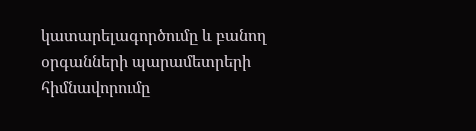կատարելագործումը և բանող օրգանների պարամետրերի հիմնավորումը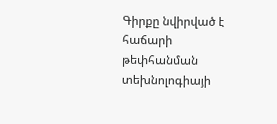Գիրքը նվիրված է հաճարի թեփհանման տեխնոլոգիայի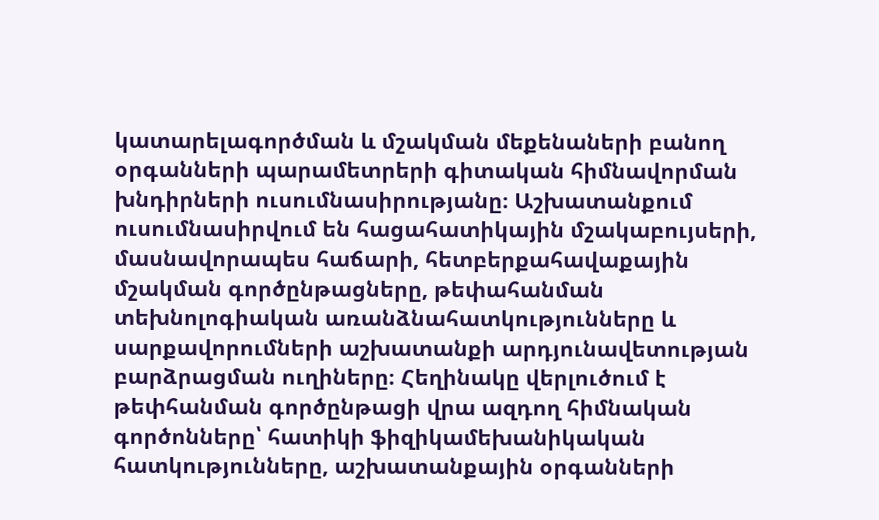կատարելագործման և մշակման մեքենաների բանող օրգանների պարամետրերի գիտական հիմնավորման խնդիրների ուսումնասիրությանը։ Աշխատանքում ուսումնասիրվում են հացահատիկային մշակաբույսերի, մասնավորապես հաճարի, հետբերքահավաքային մշակման գործընթացները, թեփահանման տեխնոլոգիական առանձնահատկությունները և սարքավորումների աշխատանքի արդյունավետության բարձրացման ուղիները։ Հեղինակը վերլուծում է թեփհանման գործընթացի վրա ազդող հիմնական գործոնները՝ հատիկի ֆիզիկամեխանիկական հատկությունները, աշխատանքային օրգանների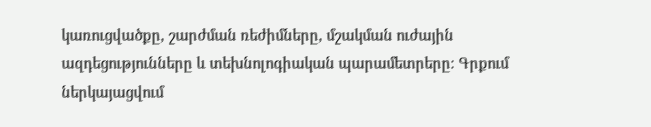կառուցվածքը, շարժման ռեժիմները, մշակման ուժային ազդեցությունները և տեխնոլոգիական պարամետրերը։ Գրքում ներկայացվում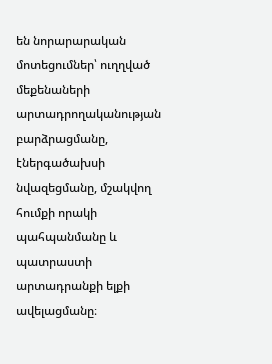են նորարարական մոտեցումներ՝ ուղղված մեքենաների արտադրողականության բարձրացմանը, էներգածախսի նվազեցմանը, մշակվող հումքի որակի պահպանմանը և պատրաստի արտադրանքի ելքի ավելացմանը։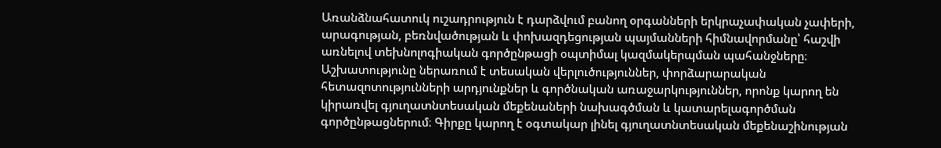Առանձնահատուկ ուշադրություն է դարձվում բանող օրգանների երկրաչափական չափերի, արագության, բեռնվածության և փոխազդեցության պայմանների հիմնավորմանը՝ հաշվի առնելով տեխնոլոգիական գործընթացի օպտիմալ կազմակերպման պահանջները։ Աշխատությունը ներառում է տեսական վերլուծություններ, փորձարարական հետազոտությունների արդյունքներ և գործնական առաջարկություններ, որոնք կարող են կիրառվել գյուղատնտեսական մեքենաների նախագծման և կատարելագործման գործընթացներում։ Գիրքը կարող է օգտակար լինել գյուղատնտեսական մեքենաշինության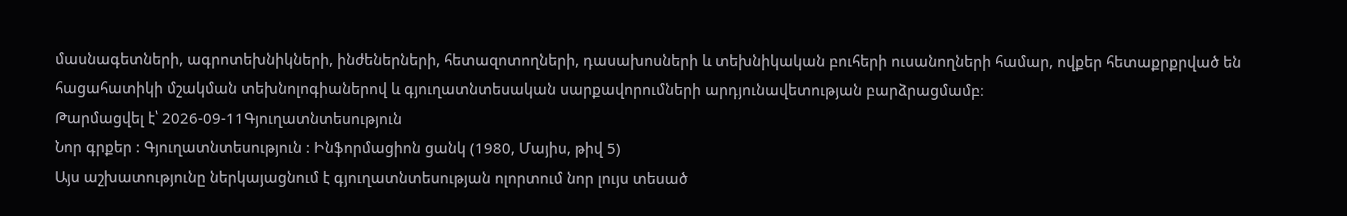մասնագետների, ագրոտեխնիկների, ինժեներների, հետազոտողների, դասախոսների և տեխնիկական բուհերի ուսանողների համար, ովքեր հետաքրքրված են հացահատիկի մշակման տեխնոլոգիաներով և գյուղատնտեսական սարքավորումների արդյունավետության բարձրացմամբ։
Թարմացվել է՝ 2026-09-11Գյուղատնտեսություն
Նոր գրքեր : Գյուղատնտեսություն : Ինֆորմացիոն ցանկ (1980, Մայիս, թիվ 5)
Այս աշխատությունը ներկայացնում է գյուղատնտեսության ոլորտում նոր լույս տեսած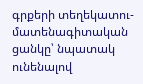գրքերի տեղեկատու-մատենագիտական ցանկը՝ նպատակ ունենալով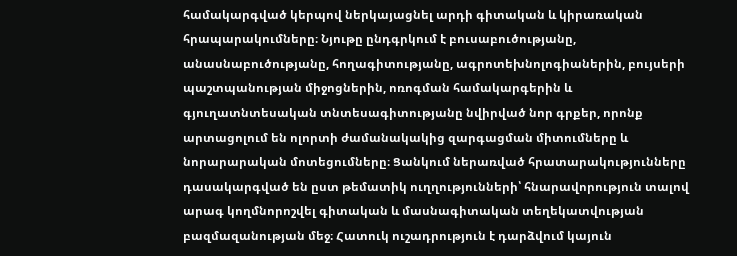համակարգված կերպով ներկայացնել արդի գիտական և կիրառական հրապարակումները։ Նյութը ընդգրկում է բուսաբուծությանը, անասնաբուծությանը, հողագիտությանը, ագրոտեխնոլոգիաներին, բույսերի պաշտպանության միջոցներին, ոռոգման համակարգերին և գյուղատնտեսական տնտեսագիտությանը նվիրված նոր գրքեր, որոնք արտացոլում են ոլորտի ժամանակակից զարգացման միտումները և նորարարական մոտեցումները։ Ցանկում ներառված հրատարակությունները դասակարգված են ըստ թեմատիկ ուղղությունների՝ հնարավորություն տալով արագ կողմնորոշվել գիտական և մասնագիտական տեղեկատվության բազմազանության մեջ։ Հատուկ ուշադրություն է դարձվում կայուն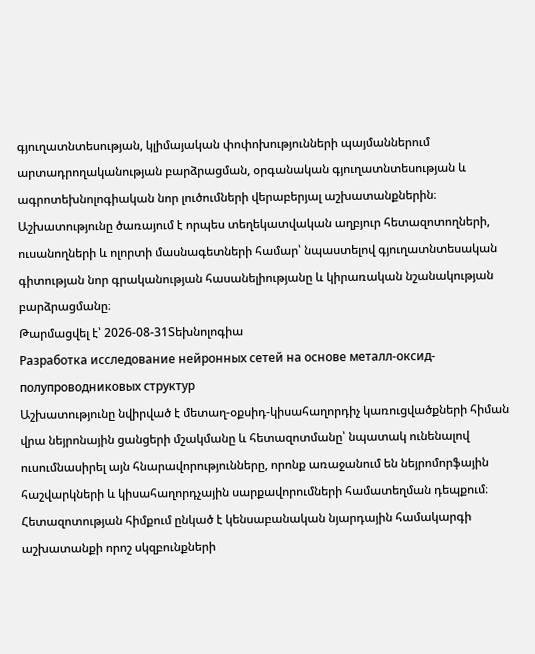գյուղատնտեսության, կլիմայական փոփոխությունների պայմաններում արտադրողականության բարձրացման, օրգանական գյուղատնտեսության և ագրոտեխնոլոգիական նոր լուծումների վերաբերյալ աշխատանքներին։ Աշխատությունը ծառայում է որպես տեղեկատվական աղբյուր հետազոտողների, ուսանողների և ոլորտի մասնագետների համար՝ նպաստելով գյուղատնտեսական գիտության նոր գրականության հասանելիությանը և կիրառական նշանակության բարձրացմանը։
Թարմացվել է՝ 2026-08-31Տեխնոլոգիա
Разработка исследование нейронных сетей на основе металл-оксид-полупроводниковых структур
Աշխատությունը նվիրված է մետաղ-օքսիդ-կիսահաղորդիչ կառուցվածքների հիման վրա նեյրոնային ցանցերի մշակմանը և հետազոտմանը՝ նպատակ ունենալով ուսումնասիրել այն հնարավորությունները, որոնք առաջանում են նեյրոմորֆային հաշվարկների և կիսահաղորդչային սարքավորումների համատեղման դեպքում։ Հետազոտության հիմքում ընկած է կենսաբանական նյարդային համակարգի աշխատանքի որոշ սկզբունքների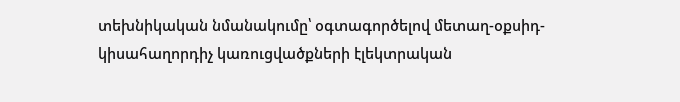տեխնիկական նմանակումը՝ օգտագործելով մետաղ-օքսիդ-կիսահաղորդիչ կառուցվածքների էլեկտրական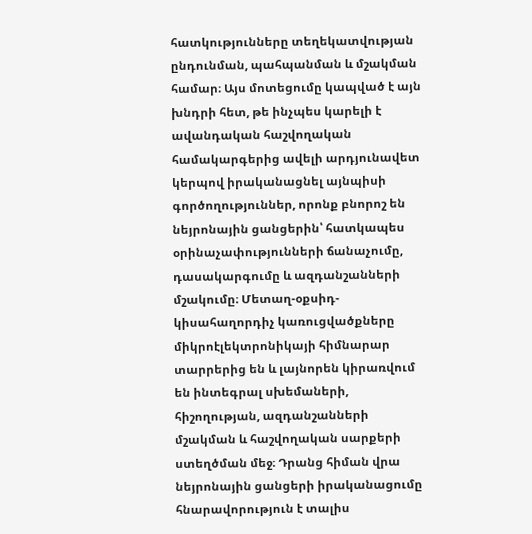հատկությունները տեղեկատվության ընդունման, պահպանման և մշակման համար։ Այս մոտեցումը կապված է այն խնդրի հետ, թե ինչպես կարելի է ավանդական հաշվողական համակարգերից ավելի արդյունավետ կերպով իրականացնել այնպիսի գործողություններ, որոնք բնորոշ են նեյրոնային ցանցերին՝ հատկապես օրինաչափությունների ճանաչումը, դասակարգումը և ազդանշանների մշակումը։ Մետաղ-օքսիդ-կիսահաղորդիչ կառուցվածքները միկրոէլեկտրոնիկայի հիմնարար տարրերից են և լայնորեն կիրառվում են ինտեգրալ սխեմաների, հիշողության, ազդանշանների մշակման և հաշվողական սարքերի ստեղծման մեջ։ Դրանց հիման վրա նեյրոնային ցանցերի իրականացումը հնարավորություն է տալիս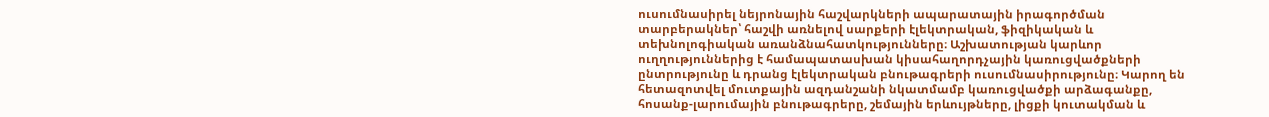ուսումնասիրել նեյրոնային հաշվարկների ապարատային իրագործման տարբերակներ՝ հաշվի առնելով սարքերի էլեկտրական, ֆիզիկական և տեխնոլոգիական առանձնահատկությունները։ Աշխատության կարևոր ուղղություններից է համապատասխան կիսահաղորդչային կառուցվածքների ընտրությունը և դրանց էլեկտրական բնութագրերի ուսումնասիրությունը։ Կարող են հետազոտվել մուտքային ազդանշանի նկատմամբ կառուցվածքի արձագանքը, հոսանք-լարումային բնութագրերը, շեմային երևույթները, լիցքի կուտակման և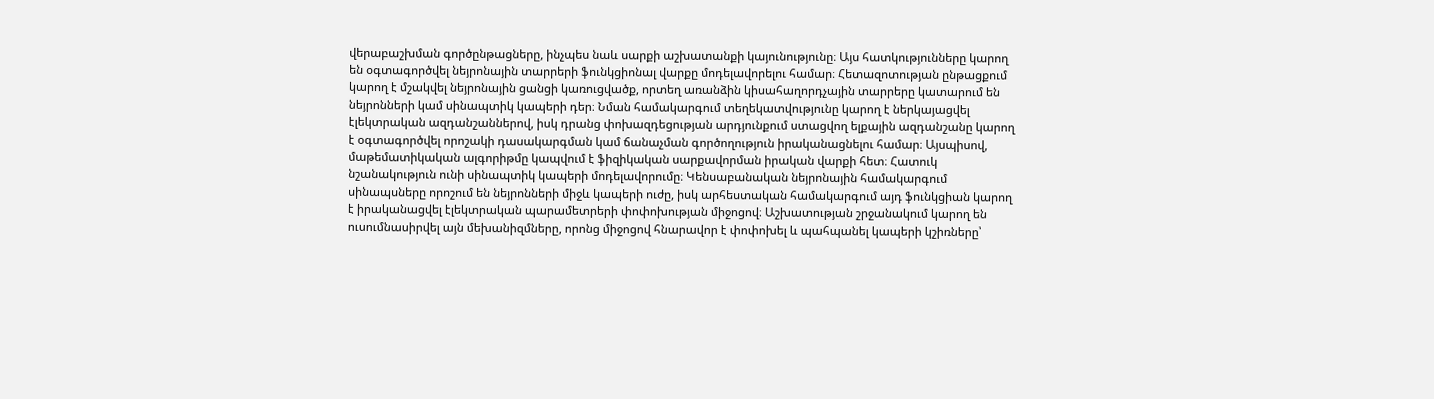վերաբաշխման գործընթացները, ինչպես նաև սարքի աշխատանքի կայունությունը։ Այս հատկությունները կարող են օգտագործվել նեյրոնային տարրերի ֆունկցիոնալ վարքը մոդելավորելու համար։ Հետազոտության ընթացքում կարող է մշակվել նեյրոնային ցանցի կառուցվածք, որտեղ առանձին կիսահաղորդչային տարրերը կատարում են նեյրոնների կամ սինապտիկ կապերի դեր։ Նման համակարգում տեղեկատվությունը կարող է ներկայացվել էլեկտրական ազդանշաններով, իսկ դրանց փոխազդեցության արդյունքում ստացվող ելքային ազդանշանը կարող է օգտագործվել որոշակի դասակարգման կամ ճանաչման գործողություն իրականացնելու համար։ Այսպիսով, մաթեմատիկական ալգորիթմը կապվում է ֆիզիկական սարքավորման իրական վարքի հետ։ Հատուկ նշանակություն ունի սինապտիկ կապերի մոդելավորումը։ Կենսաբանական նեյրոնային համակարգում սինապսները որոշում են նեյրոնների միջև կապերի ուժը, իսկ արհեստական համակարգում այդ ֆունկցիան կարող է իրականացվել էլեկտրական պարամետրերի փոփոխության միջոցով։ Աշխատության շրջանակում կարող են ուսումնասիրվել այն մեխանիզմները, որոնց միջոցով հնարավոր է փոփոխել և պահպանել կապերի կշիռները՝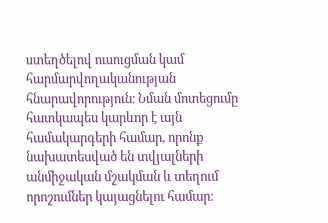ստեղծելով ուսուցման կամ հարմարվողականության հնարավորություն։ Նման մոտեցումը հատկապես կարևոր է այն համակարգերի համար, որոնք նախատեսված են տվյալների անմիջական մշակման և տեղում որոշումներ կայացնելու համար։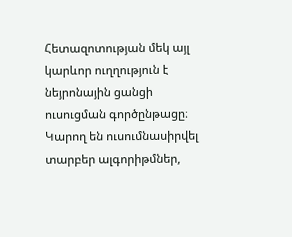Հետազոտության մեկ այլ կարևոր ուղղություն է նեյրոնային ցանցի ուսուցման գործընթացը։ Կարող են ուսումնասիրվել տարբեր ալգորիթմներ,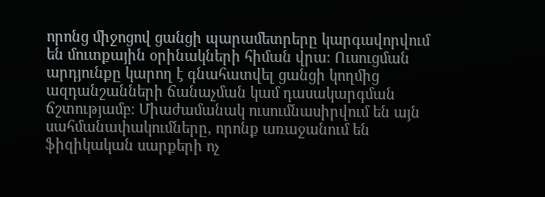որոնց միջոցով ցանցի պարամետրերը կարգավորվում են մուտքային օրինակների հիման վրա։ Ուսուցման արդյունքը կարող է գնահատվել ցանցի կողմից ազդանշանների ճանաչման կամ դասակարգման ճշտությամբ։ Միաժամանակ ուսումնասիրվում են այն սահմանափակումները, որոնք առաջանում են ֆիզիկական սարքերի ոչ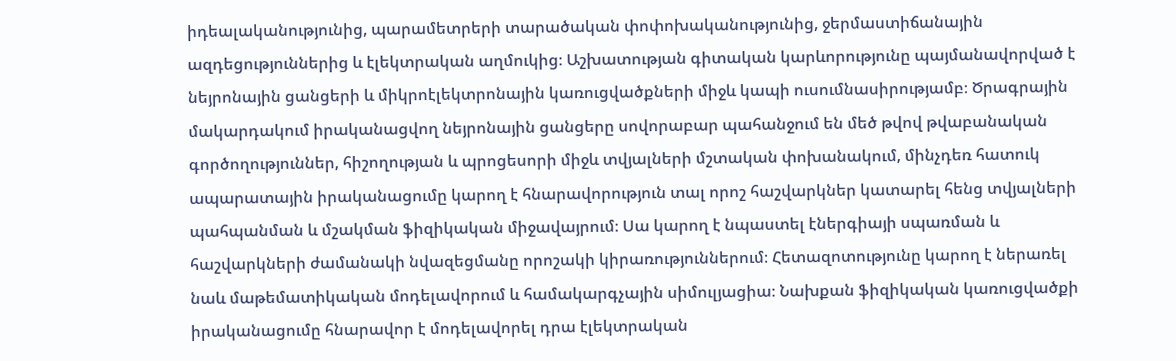իդեալականությունից, պարամետրերի տարածական փոփոխականությունից, ջերմաստիճանային ազդեցություններից և էլեկտրական աղմուկից։ Աշխատության գիտական կարևորությունը պայմանավորված է նեյրոնային ցանցերի և միկրոէլեկտրոնային կառուցվածքների միջև կապի ուսումնասիրությամբ։ Ծրագրային մակարդակում իրականացվող նեյրոնային ցանցերը սովորաբար պահանջում են մեծ թվով թվաբանական գործողություններ, հիշողության և պրոցեսորի միջև տվյալների մշտական փոխանակում, մինչդեռ հատուկ ապարատային իրականացումը կարող է հնարավորություն տալ որոշ հաշվարկներ կատարել հենց տվյալների պահպանման և մշակման ֆիզիկական միջավայրում։ Սա կարող է նպաստել էներգիայի սպառման և հաշվարկների ժամանակի նվազեցմանը որոշակի կիրառություններում։ Հետազոտությունը կարող է ներառել նաև մաթեմատիկական մոդելավորում և համակարգչային սիմուլյացիա։ Նախքան ֆիզիկական կառուցվածքի իրականացումը հնարավոր է մոդելավորել դրա էլեկտրական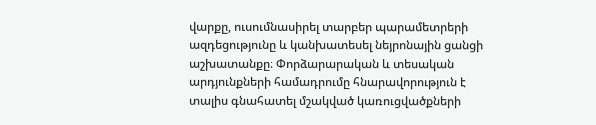վարքը, ուսումնասիրել տարբեր պարամետրերի ազդեցությունը և կանխատեսել նեյրոնային ցանցի աշխատանքը։ Փորձարարական և տեսական արդյունքների համադրումը հնարավորություն է տալիս գնահատել մշակված կառուցվածքների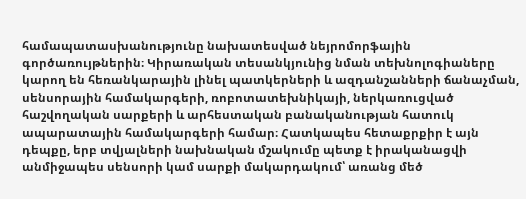համապատասխանությունը նախատեսված նեյրոմորֆային գործառույթներին։ Կիրառական տեսանկյունից նման տեխնոլոգիաները կարող են հեռանկարային լինել պատկերների և ազդանշանների ճանաչման, սենսորային համակարգերի, ռոբոտատեխնիկայի, ներկառուցված հաշվողական սարքերի և արհեստական բանականության հատուկ ապարատային համակարգերի համար։ Հատկապես հետաքրքիր է այն դեպքը, երբ տվյալների նախնական մշակումը պետք է իրականացվի անմիջապես սենսորի կամ սարքի մակարդակում՝ առանց մեծ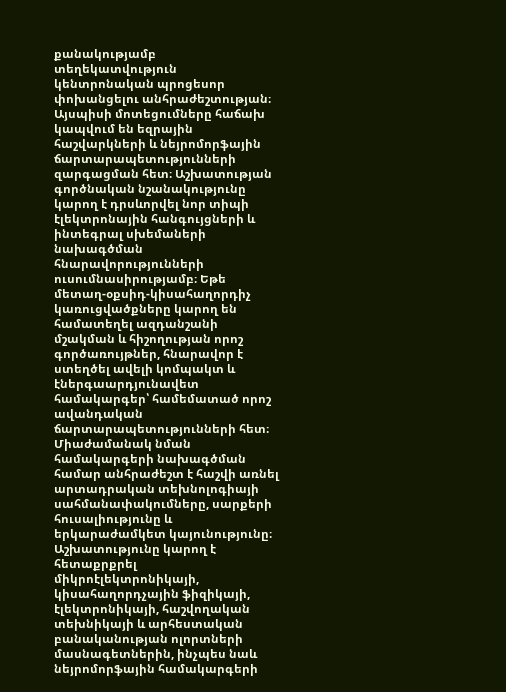քանակությամբ տեղեկատվություն կենտրոնական պրոցեսոր փոխանցելու անհրաժեշտության։ Այսպիսի մոտեցումները հաճախ կապվում են եզրային հաշվարկների և նեյրոմորֆային ճարտարապետությունների զարգացման հետ։ Աշխատության գործնական նշանակությունը կարող է դրսևորվել նոր տիպի էլեկտրոնային հանգույցների և ինտեգրալ սխեմաների նախագծման հնարավորությունների ուսումնասիրությամբ։ Եթե մետաղ-օքսիդ-կիսահաղորդիչ կառուցվածքները կարող են համատեղել ազդանշանի մշակման և հիշողության որոշ գործառույթներ, հնարավոր է ստեղծել ավելի կոմպակտ և էներգաարդյունավետ համակարգեր՝ համեմատած որոշ ավանդական ճարտարապետությունների հետ։ Միաժամանակ նման համակարգերի նախագծման համար անհրաժեշտ է հաշվի առնել արտադրական տեխնոլոգիայի սահմանափակումները, սարքերի հուսալիությունը և երկարաժամկետ կայունությունը։ Աշխատությունը կարող է հետաքրքրել միկրոէլեկտրոնիկայի, կիսահաղորդչային ֆիզիկայի, էլեկտրոնիկայի, հաշվողական տեխնիկայի և արհեստական բանականության ոլորտների մասնագետներին, ինչպես նաև նեյրոմորֆային համակարգերի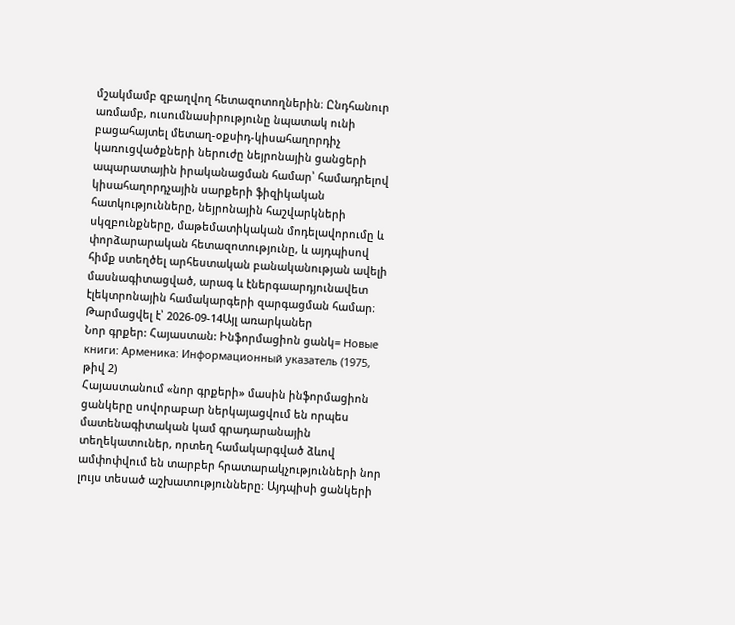մշակմամբ զբաղվող հետազոտողներին։ Ընդհանուր առմամբ, ուսումնասիրությունը նպատակ ունի բացահայտել մետաղ-օքսիդ-կիսահաղորդիչ կառուցվածքների ներուժը նեյրոնային ցանցերի ապարատային իրականացման համար՝ համադրելով կիսահաղորդչային սարքերի ֆիզիկական հատկությունները, նեյրոնային հաշվարկների սկզբունքները, մաթեմատիկական մոդելավորումը և փորձարարական հետազոտությունը, և այդպիսով հիմք ստեղծել արհեստական բանականության ավելի մասնագիտացված, արագ և էներգաարդյունավետ էլեկտրոնային համակարգերի զարգացման համար։
Թարմացվել է՝ 2026-09-14Այլ առարկաներ
Նոր գրքեր: Հայաստան: Ինֆորմացիոն ցանկ= Новые книги: Арменика: Информационный указатель (1975, թիվ 2)
Հայաստանում «նոր գրքերի» մասին ինֆորմացիոն ցանկերը սովորաբար ներկայացվում են որպես մատենագիտական կամ գրադարանային տեղեկատուներ, որտեղ համակարգված ձևով ամփոփվում են տարբեր հրատարակչությունների նոր լույս տեսած աշխատությունները։ Այդպիսի ցանկերի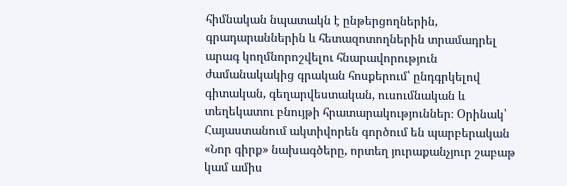հիմնական նպատակն է ընթերցողներին, գրադարաններին և հետազոտողներին տրամադրել արագ կողմնորոշվելու հնարավորություն ժամանակակից գրական հոսքերում՝ ընդգրկելով գիտական, գեղարվեստական, ուսումնական և տեղեկատու բնույթի հրատարակություններ։ Օրինակ՝ Հայաստանում ակտիվորեն գործում են պարբերական «Նոր գիրք» նախագծերը, որտեղ յուրաքանչյուր շաբաթ կամ ամիս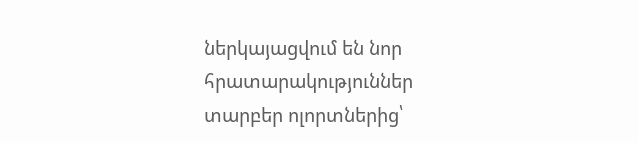ներկայացվում են նոր հրատարակություններ տարբեր ոլորտներից՝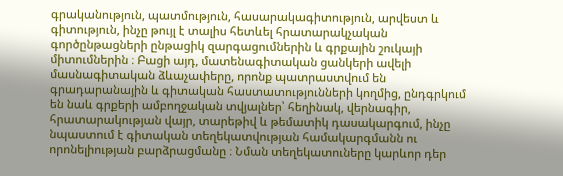գրականություն, պատմություն, հասարակագիտություն, արվեստ և գիտություն, ինչը թույլ է տալիս հետևել հրատարակչական գործընթացների ընթացիկ զարգացումներին և գրքային շուկայի միտումներին ։ Բացի այդ, մատենագիտական ցանկերի ավելի մասնագիտական ձևաչափերը, որոնք պատրաստվում են գրադարանային և գիտական հաստատությունների կողմից, ընդգրկում են նաև գրքերի ամբողջական տվյալներ՝ հեղինակ, վերնագիր, հրատարակության վայր, տարեթիվ և թեմատիկ դասակարգում, ինչը նպաստում է գիտական տեղեկատվության համակարգմանն ու որոնելիության բարձրացմանը ։ Նման տեղեկատուները կարևոր դեր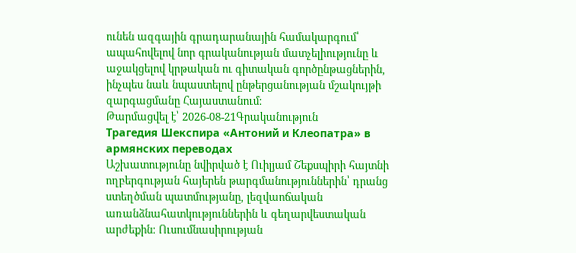ունեն ազգային գրադարանային համակարգում՝ ապահովելով նոր գրականության մատչելիությունը և աջակցելով կրթական ու գիտական գործընթացներին, ինչպես նաև նպաստելով ընթերցանության մշակույթի զարգացմանը Հայաստանում։
Թարմացվել է՝ 2026-08-21Գրականություն
Трагедия Шекспира «Антоний и Клеопатра» в армянских переводах
Աշխատությունը նվիրված է Ուիլյամ Շեքսպիրի հայտնի ողբերգության հայերեն թարգմանություններին՝ դրանց ստեղծման պատմությանը, լեզվաոճական առանձնահատկություններին և գեղարվեստական արժեքին։ Ուսումնասիրության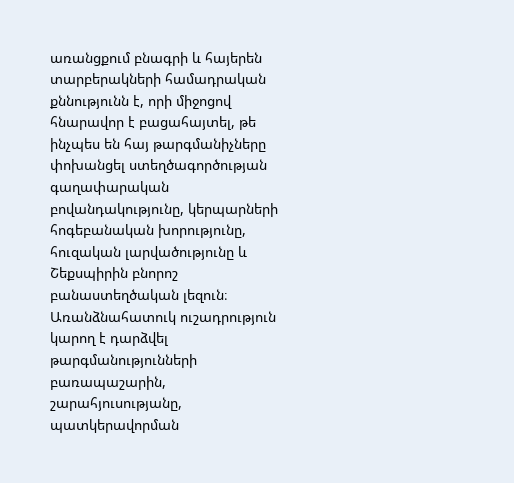առանցքում բնագրի և հայերեն տարբերակների համադրական քննությունն է, որի միջոցով հնարավոր է բացահայտել, թե ինչպես են հայ թարգմանիչները փոխանցել ստեղծագործության գաղափարական բովանդակությունը, կերպարների հոգեբանական խորությունը, հուզական լարվածությունը և Շեքսպիրին բնորոշ բանաստեղծական լեզուն։ Առանձնահատուկ ուշադրություն կարող է դարձվել թարգմանությունների բառապաշարին, շարահյուսությանը, պատկերավորման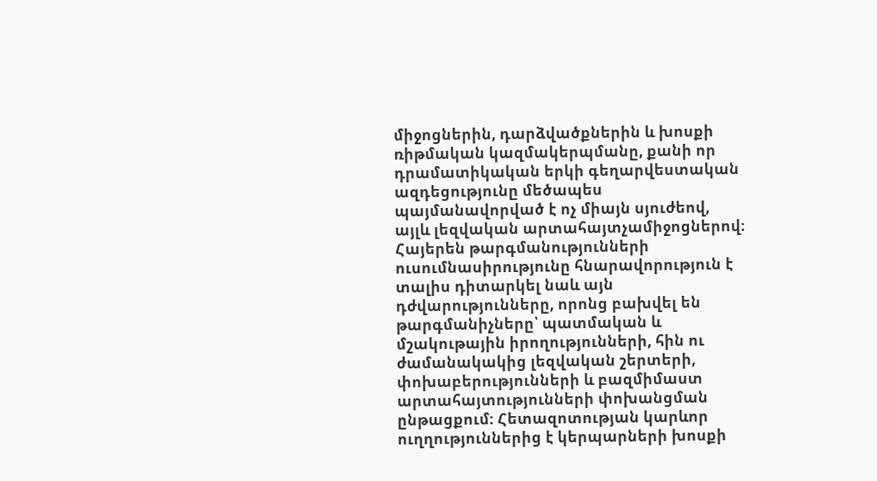միջոցներին, դարձվածքներին և խոսքի ռիթմական կազմակերպմանը, քանի որ դրամատիկական երկի գեղարվեստական ազդեցությունը մեծապես պայմանավորված է ոչ միայն սյուժեով, այլև լեզվական արտահայտչամիջոցներով։ Հայերեն թարգմանությունների ուսումնասիրությունը հնարավորություն է տալիս դիտարկել նաև այն դժվարությունները, որոնց բախվել են թարգմանիչները՝ պատմական և մշակութային իրողությունների, հին ու ժամանակակից լեզվական շերտերի, փոխաբերությունների և բազմիմաստ արտահայտությունների փոխանցման ընթացքում։ Հետազոտության կարևոր ուղղություններից է կերպարների խոսքի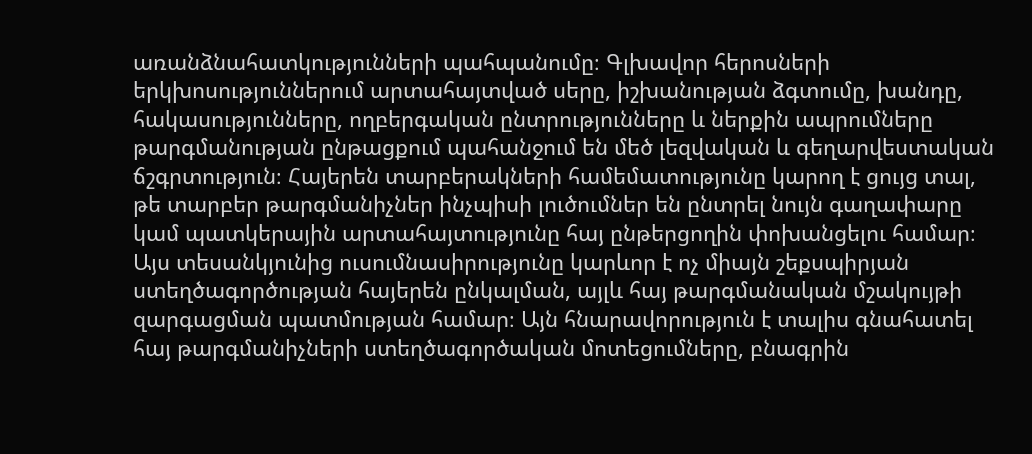առանձնահատկությունների պահպանումը։ Գլխավոր հերոսների երկխոսություններում արտահայտված սերը, իշխանության ձգտումը, խանդը, հակասությունները, ողբերգական ընտրությունները և ներքին ապրումները թարգմանության ընթացքում պահանջում են մեծ լեզվական և գեղարվեստական ճշգրտություն։ Հայերեն տարբերակների համեմատությունը կարող է ցույց տալ, թե տարբեր թարգմանիչներ ինչպիսի լուծումներ են ընտրել նույն գաղափարը կամ պատկերային արտահայտությունը հայ ընթերցողին փոխանցելու համար։ Այս տեսանկյունից ուսումնասիրությունը կարևոր է ոչ միայն շեքսպիրյան ստեղծագործության հայերեն ընկալման, այլև հայ թարգմանական մշակույթի զարգացման պատմության համար։ Այն հնարավորություն է տալիս գնահատել հայ թարգմանիչների ստեղծագործական մոտեցումները, բնագրին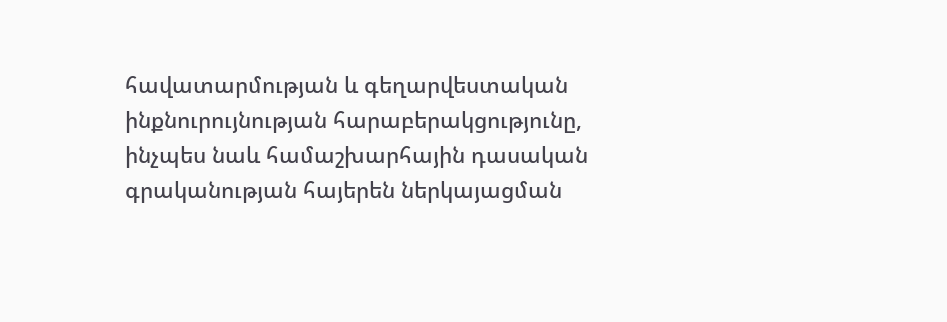հավատարմության և գեղարվեստական ինքնուրույնության հարաբերակցությունը, ինչպես նաև համաշխարհային դասական գրականության հայերեն ներկայացման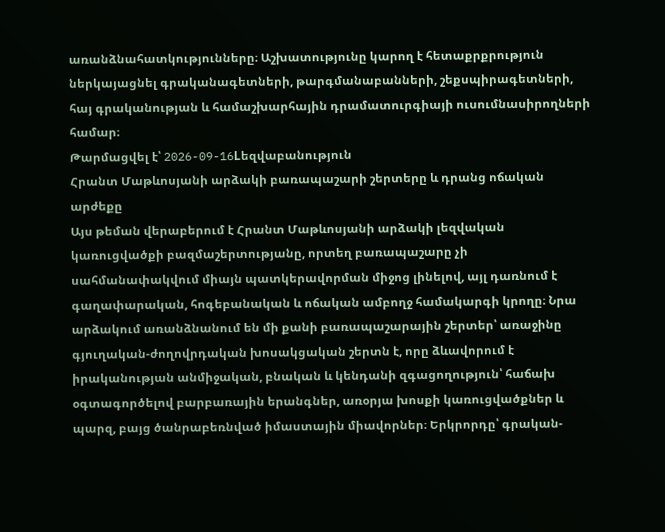առանձնահատկությունները։ Աշխատությունը կարող է հետաքրքրություն ներկայացնել գրականագետների, թարգմանաբանների, շեքսպիրագետների, հայ գրականության և համաշխարհային դրամատուրգիայի ուսումնասիրողների համար։
Թարմացվել է՝ 2026-09-16Lեզվաբանություն
Հրանտ Մաթևոսյանի արձակի բառապաշարի շերտերը և դրանց ոճական արժեքը
Այս թեման վերաբերում է Հրանտ Մաթևոսյանի արձակի լեզվական կառուցվածքի բազմաշերտությանը, որտեղ բառապաշարը չի սահմանափակվում միայն պատկերավորման միջոց լինելով, այլ դառնում է գաղափարական, հոգեբանական և ոճական ամբողջ համակարգի կրողը։ Նրա արձակում առանձնանում են մի քանի բառապաշարային շերտեր՝ առաջինը գյուղական-ժողովրդական խոսակցական շերտն է, որը ձևավորում է իրականության անմիջական, բնական և կենդանի զգացողություն՝ հաճախ օգտագործելով բարբառային երանգներ, առօրյա խոսքի կառուցվածքներ և պարզ, բայց ծանրաբեռնված իմաստային միավորներ։ Երկրորդը՝ գրական-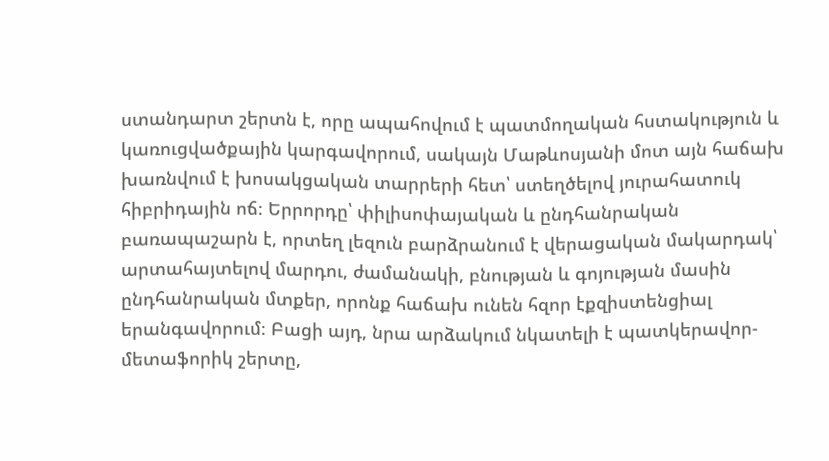ստանդարտ շերտն է, որը ապահովում է պատմողական հստակություն և կառուցվածքային կարգավորում, սակայն Մաթևոսյանի մոտ այն հաճախ խառնվում է խոսակցական տարրերի հետ՝ ստեղծելով յուրահատուկ հիբրիդային ոճ։ Երրորդը՝ փիլիսոփայական և ընդհանրական բառապաշարն է, որտեղ լեզուն բարձրանում է վերացական մակարդակ՝ արտահայտելով մարդու, ժամանակի, բնության և գոյության մասին ընդհանրական մտքեր, որոնք հաճախ ունեն հզոր էքզիստենցիալ երանգավորում։ Բացի այդ, նրա արձակում նկատելի է պատկերավոր-մետաֆորիկ շերտը,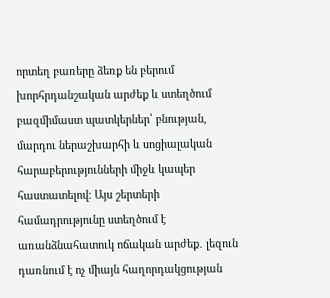որտեղ բառերը ձեռք են բերում խորհրդանշական արժեք և ստեղծում բազմիմաստ պատկերներ՝ բնության, մարդու ներաշխարհի և սոցիալական հարաբերությունների միջև կապեր հաստատելով։ Այս շերտերի համադրությունը ստեղծում է առանձնահատուկ ոճական արժեք․ լեզուն դառնում է ոչ միայն հաղորդակցության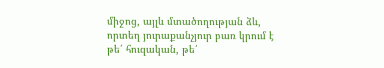միջոց, այլև մտածողության ձև, որտեղ յուրաքանչյուր բառ կրում է թե՛ հուզական, թե՛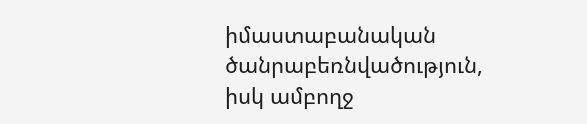իմաստաբանական ծանրաբեռնվածություն, իսկ ամբողջ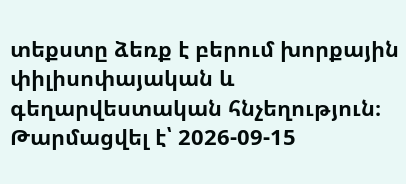տեքստը ձեռք է բերում խորքային փիլիսոփայական և գեղարվեստական հնչեղություն։
Թարմացվել է՝ 2026-09-15